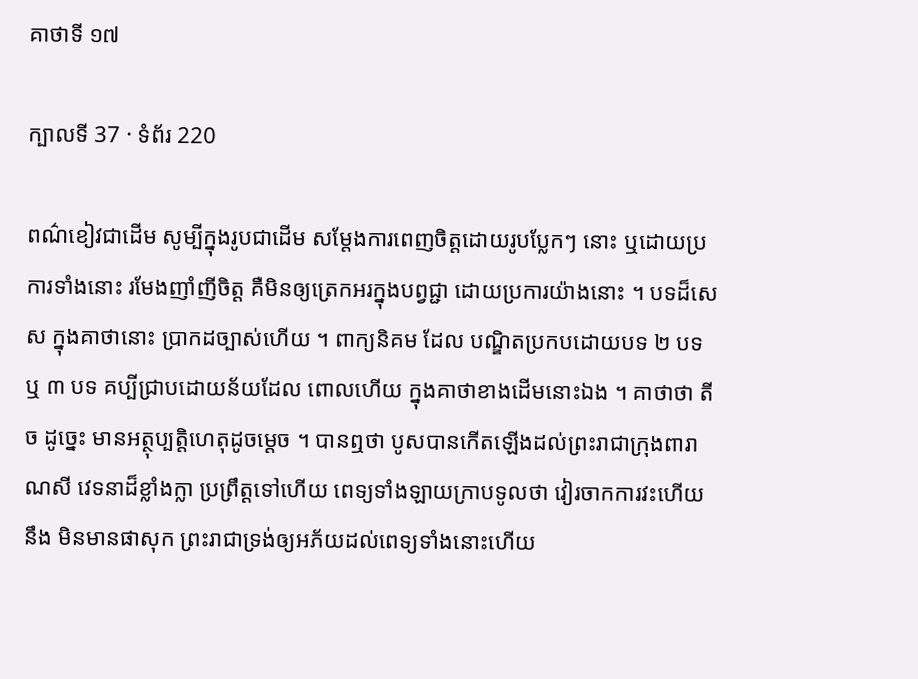គាថាទី ១៧

ក្បាលទី 37 · ទំព័រ 220

ពណ៌ខៀវជាដើម សូម្បីក្នុងរូបជាដើម សម្តែងការពេញចិត្តដោយរូបប្លែកៗ នោះ ឬដោយប្រការទាំងនោះ រមែងញាំញីចិត្ត គឺមិនឲ្យត្រេកអរក្នុងបព្វជ្ជា ដោយប្រការយ៉ាងនោះ ។ បទដ៏សេស ក្នុងគាថានោះ ប្រាកដច្បាស់ហើយ ។ ពាក្យនិគម ដែល បណ្ឌិតប្រកបដោយបទ ២ បទ ឬ ៣ បទ គប្បីជ្រាបដោយន័យដែល ពោលហើយ ក្នុងគាថាខាងដើមនោះឯង ។ គាថាថា តី ច ដូច្នេះ មានអត្ថុប្បត្តិហេតុដូចម្តេច ។ បានឮថា បូសបានកើតឡើងដល់ព្រះរាជាក្រុងពារាណសី វេទនាដ៏ខ្លាំងក្លា ប្រព្រឹត្តទៅហើយ ពេទ្យទាំងឡាយក្រាបទូលថា វៀរចាកការវះហើយ នឹង មិនមានផាសុក ព្រះរាជាទ្រង់ឲ្យអភ័យដល់ពេទ្យទាំងនោះហើយ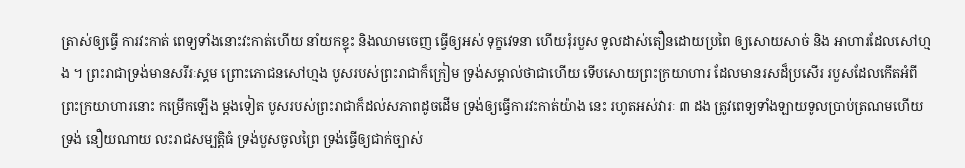ត្រាស់ឲ្យធ្វើ ការវះកាត់ ពេទ្យទាំងនោះវះកាត់ហើយ នាំយកខ្ទុះ និងឈាមចេញ ធ្វើឲ្យអស់ ទុក្ខវេទនា ហើយរុំរបួស ទូលដាស់តឿនដោយប្រពៃ ឲ្យសោយសាច់ និង អាហារដែលសៅហ្មង ។ ព្រះរាជាទ្រង់មានសរីរៈស្គម ព្រោះភោជនសៅហ្មង បូសរបស់ព្រះរាជាក៏ក្រៀម ទ្រង់សម្គាល់ថាជាហើយ ទើបសោយព្រះក្រយាហារ ដែលមានរសដ៏ប្រសើរ របួសដែលកើតអំពីព្រះក្រយាហារនោះ កម្រើកឡើង ម្តងទៀត បូសរបស់ព្រះរាជាក៏ដល់សភាពដូចដើម ទ្រង់ឲ្យធ្វើការវះកាត់យ៉ាង នេះ រហូតអស់វារៈ ៣ ដង ត្រូវពេទ្យទាំងឡាយទូលប្រាប់ត្រណមហើយ ទ្រង់ នឿយណាយ លះរាជសម្បត្តិធំ ទ្រង់បួសចូលព្រៃ ទ្រង់ធ្វើឲ្យជាក់ច្បាស់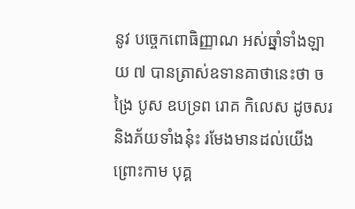នូវ បច្ចេកពោធិញ្ញាណ អស់ឆ្នាំទាំងឡាយ ៧ បានត្រាស់ឧទានគាថានេះថា ចង្រៃ បូស ឧបទ្រព រោគ កិលេស ដូចសរ និងភ័យទាំងនុ៎ះ រមែងមានដល់យើង ព្រោះកាម បុគ្គ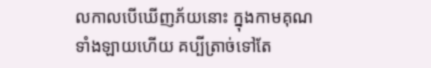លកាលបើឃើញភ័យនោះ ក្នុងកាមគុណទាំងឡាយហើយ គប្បីត្រាច់ទៅតែ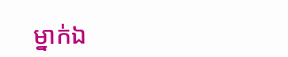ម្នាក់ឯ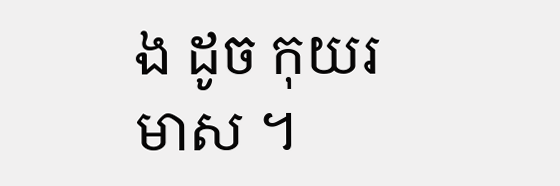ង ដូច កុយរមាស ។